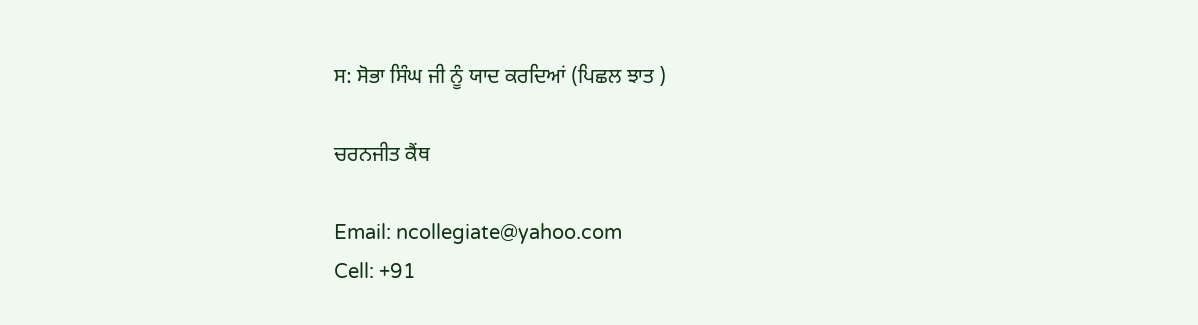ਸ: ਸੋਭਾ ਸਿੰਘ ਜੀ ਨੂੰ ਯਾਦ ਕਰਦਿਆਂ (ਪਿਛਲ ਝਾਤ )

ਚਰਨਜੀਤ ਕੈਂਥ

Email: ncollegiate@yahoo.com
Cell: +91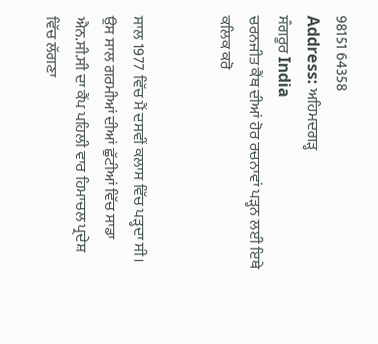98151 64358
Address: ਅਹਿਮਦਗੜ੍ਹ
ਸੰਗਰੂਰ India
ਚਰਨਜੀਤ ਕੈਂਥ ਦੀਆਂ ਹੋਰ ਰਚਨਾਵਾਂ ਪੜ੍ਹਨ ਲਈ ਇਥੇ ਕਲਿਕ ਕਰੋ


ਸਾਲ 1977 ਵਿੱਚ ਮੈਂ ਦਸਵੀਂ ਕਲਾਸ ਵਿੱਚ ਪੜ੍ਹਦਾ ਸੀ। ਉਸ ਸਾਲ ਗਰਮੀਆਂ ਦੀਆਂ ਛੁੱਟੀਆਂ ਵਿੱਚ ਸਾਡਾ ਐਨ.ਸੀ.ਸੀ ਦਾ ਕੈਂਪ ਪਹਿਲੀ ਵਾਰ ਹਿਮਾਚਲ ਪ੍ਰਦੇਸ਼ ਵਿੱਚ ਲੱਗਣਾ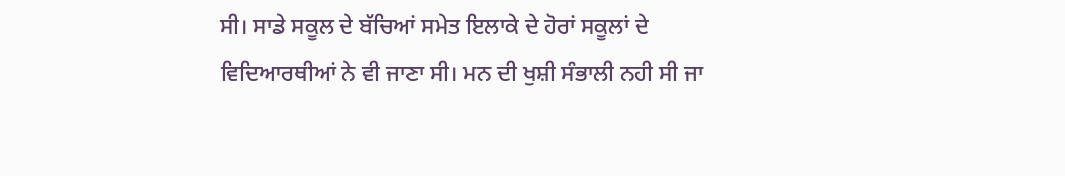ਸੀ। ਸਾਡੇ ਸਕੂਲ ਦੇ ਬੱਚਿਆਂ ਸਮੇਤ ਇਲਾਕੇ ਦੇ ਹੋਰਾਂ ਸਕੂਲਾਂ ਦੇ ਵਿਦਿਆਰਥੀਆਂ ਨੇ ਵੀ ਜਾਣਾ ਸੀ। ਮਨ ਦੀ ਖੁਸ਼ੀ ਸੰਭਾਲੀ ਨਹੀ ਸੀ ਜਾ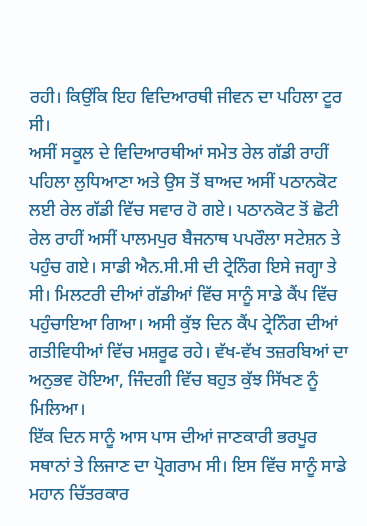ਰਹੀ। ਕਿਉਂਕਿ ਇਹ ਵਿਦਿਆਰਥੀ ਜੀਵਨ ਦਾ ਪਹਿਲਾ ਟੂਰ ਸੀ।
ਅਸੀਂ ਸਕੂਲ ਦੇ ਵਿਦਿਆਰਥੀਆਂ ਸਮੇਤ ਰੇਲ ਗੱਡੀ ਰਾਹੀਂ ਪਹਿਲਾ ਲੁਧਿਆਣਾ ਅਤੇ ਉਸ ਤੋਂ ਬਾਅਦ ਅਸੀਂ ਪਠਾਨਕੋਟ ਲਈ ਰੇਲ ਗੱਡੀ ਵਿੱਚ ਸਵਾਰ ਹੋ ਗਏ। ਪਠਾਨਕੋਟ ਤੋਂ ਛੋਟੀ ਰੇਲ ਰਾਹੀਂ ਅਸੀਂ ਪਾਲਮਪੁਰ ਬੈਜਨਾਥ ਪਪਰੌਲਾ ਸਟੇਸ਼ਨ ਤੇ ਪਹੁੰਚ ਗਏ। ਸਾਡੀ ਐਨ.ਸੀ.ਸੀ ਦੀ ਟ੍ਰੇਨਿੰਗ ਇਸੇ ਜਗ੍ਹਾ ਤੇ ਸੀ। ਮਿਲਟਰੀ ਦੀਆਂ ਗੱਡੀਆਂ ਵਿੱਚ ਸਾਨੂੰ ਸਾਡੇ ਕੈਂਪ ਵਿੱਚ ਪਹੁੰਚਾਇਆ ਗਿਆ। ਅਸੀ ਕੁੱਝ ਦਿਨ ਕੈਂਪ ਟ੍ਰੇਨਿੰਗ ਦੀਆਂ ਗਤੀਵਿਧੀਆਂ ਵਿੱਚ ਮਸ਼ਰੂਫ ਰਹੇ। ਵੱਖ-ਵੱਖ ਤਜ਼ਰਬਿਆਂ ਦਾ ਅਨੁਭਵ ਹੋਇਆ, ਜਿੰਦਗੀ ਵਿੱਚ ਬਹੁਤ ਕੁੱਝ ਸਿੱਖਣ ਨੂੰ ਮਿਲਿਆ।
ਇੱਕ ਦਿਨ ਸਾਨੂੰ ਆਸ ਪਾਸ ਦੀਆਂ ਜਾਣਕਾਰੀ ਭਰਪੂਰ ਸਥਾਨਾਂ ਤੇ ਲਿਜਾਣ ਦਾ ਪ੍ਰੋਗਰਾਮ ਸੀ। ਇਸ ਵਿੱਚ ਸਾਨੂੰ ਸਾਡੇ ਮਹਾਨ ਚਿੱਤਰਕਾਰ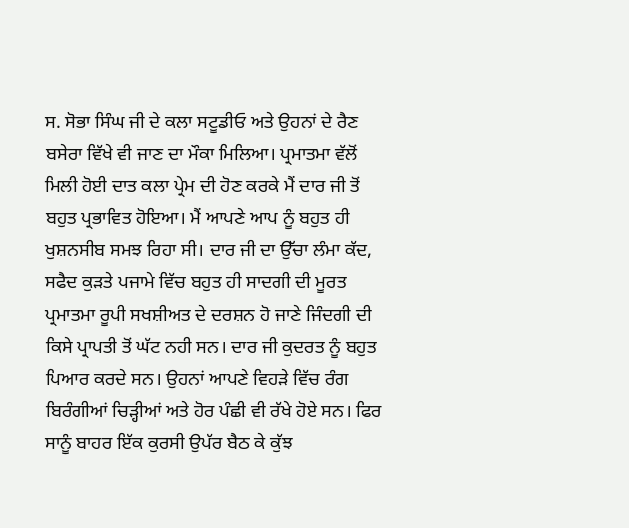ਸ. ਸੋਭਾ ਸਿੰਘ ਜੀ ਦੇ ਕਲਾ ਸਟੂਡੀਓ ਅਤੇ ਉਹਨਾਂ ਦੇ ਰੈਣ ਬਸੇਰਾ ਵਿੱਖੇ ਵੀ ਜਾਣ ਦਾ ਮੌਕਾ ਮਿਲਿਆ। ਪ੍ਰਮਾਤਮਾ ਵੱਲੋਂ ਮਿਲੀ ਹੋਈ ਦਾਤ ਕਲਾ ਪ੍ਰੇਮ ਦੀ ਹੋਣ ਕਰਕੇ ਮੈਂ ਦਾਰ ਜੀ ਤੋਂ ਬਹੁਤ ਪ੍ਰਭਾਵਿਤ ਹੋਇਆ। ਮੈਂ ਆਪਣੇ ਆਪ ਨੂੰ ਬਹੁਤ ਹੀ ਖੁਸ਼ਨਸੀਬ ਸਮਝ ਰਿਹਾ ਸੀ। ਦਾਰ ਜੀ ਦਾ ਉੱਚਾ ਲੰਮਾ ਕੱਦ, ਸਫੈਦ ਕੁੜਤੇ ਪਜਾਮੇ ਵਿੱਚ ਬਹੁਤ ਹੀ ਸਾਦਗੀ ਦੀ ਮੂਰਤ ਪ੍ਰਮਾਤਮਾ ਰੂਪੀ ਸਖਸ਼ੀਅਤ ਦੇ ਦਰਸ਼ਨ ਹੋ ਜਾਣੇ ਜਿੰਦਗੀ ਦੀ ਕਿਸੇ ਪ੍ਰਾਪਤੀ ਤੋਂ ਘੱਟ ਨਹੀ ਸਨ। ਦਾਰ ਜੀ ਕੁਦਰਤ ਨੂੰ ਬਹੁਤ ਪਿਆਰ ਕਰਦੇ ਸਨ। ਉਹਨਾਂ ਆਪਣੇ ਵਿਹੜੇ ਵਿੱਚ ਰੰਗ ਬਿਰੰਗੀਆਂ ਚਿੜ੍ਹੀਆਂ ਅਤੇ ਹੋਰ ਪੰਛੀ ਵੀ ਰੱਖੇ ਹੋਏ ਸਨ। ਫਿਰ ਸਾਨੂੰ ਬਾਹਰ ਇੱਕ ਕੁਰਸੀ ਉਪੱਰ ਬੈਠ ਕੇ ਕੁੱਝ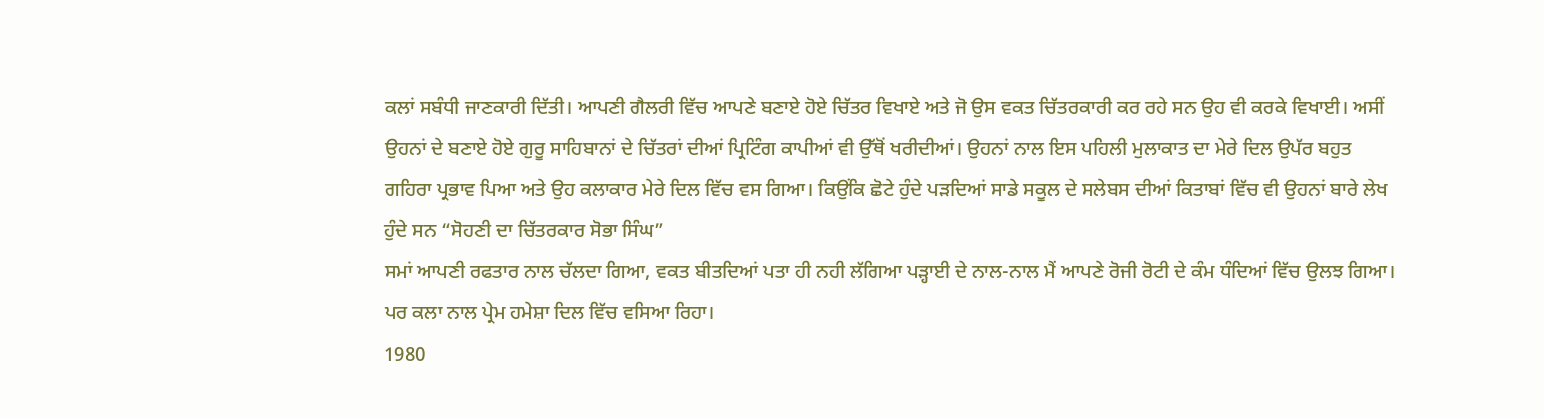ਕਲਾਂ ਸਬੰਧੀ ਜਾਣਕਾਰੀ ਦਿੱਤੀ। ਆਪਣੀ ਗੈਲਰੀ ਵਿੱਚ ਆਪਣੇ ਬਣਾਏ ਹੋਏ ਚਿੱਤਰ ਵਿਖਾਏ ਅਤੇ ਜੋ ਉਸ ਵਕਤ ਚਿੱਤਰਕਾਰੀ ਕਰ ਰਹੇ ਸਨ ਉਹ ਵੀ ਕਰਕੇ ਵਿਖਾਈ। ਅਸੀਂ ਉਹਨਾਂ ਦੇ ਬਣਾਏ ਹੋਏ ਗੁਰੂ ਸਾਹਿਬਾਨਾਂ ਦੇ ਚਿੱਤਰਾਂ ਦੀਆਂ ਪ੍ਰਿਟਿੰਗ ਕਾਪੀਆਂ ਵੀ ਉੱਥੋਂ ਖਰੀਦੀਆਂ। ਉਹਨਾਂ ਨਾਲ ਇਸ ਪਹਿਲੀ ਮੁਲਾਕਾਤ ਦਾ ਮੇਰੇ ਦਿਲ ਉਪੱਰ ਬਹੁਤ ਗਹਿਰਾ ਪ੍ਰਭਾਵ ਪਿਆ ਅਤੇ ਉਹ ਕਲਾਕਾਰ ਮੇਰੇ ਦਿਲ ਵਿੱਚ ਵਸ ਗਿਆ। ਕਿਉਂਕਿ ਛੋਟੇ ਹੁੰਦੇ ਪੜਦਿਆਂ ਸਾਡੇ ਸਕੂਲ ਦੇ ਸਲੇਬਸ ਦੀਆਂ ਕਿਤਾਬਾਂ ਵਿੱਚ ਵੀ ਉਹਨਾਂ ਬਾਰੇ ਲੇਖ ਹੁੰਦੇ ਸਨ “ਸੋਹਣੀ ਦਾ ਚਿੱਤਰਕਾਰ ਸੋਭਾ ਸਿੰਘ”
ਸਮਾਂ ਆਪਣੀ ਰਫਤਾਰ ਨਾਲ ਚੱਲਦਾ ਗਿਆ, ਵਕਤ ਬੀਤਦਿਆਂ ਪਤਾ ਹੀ ਨਹੀ ਲੱਗਿਆ ਪੜ੍ਹਾਈ ਦੇ ਨਾਲ-ਨਾਲ ਮੈਂ ਆਪਣੇ ਰੋਜੀ ਰੋਟੀ ਦੇ ਕੰਮ ਧੰਦਿਆਂ ਵਿੱਚ ਉਲਝ ਗਿਆ। ਪਰ ਕਲਾ ਨਾਲ ਪ੍ਰੇਮ ਹਮੇਸ਼ਾ ਦਿਲ ਵਿੱਚ ਵਸਿਆ ਰਿਹਾ।
1980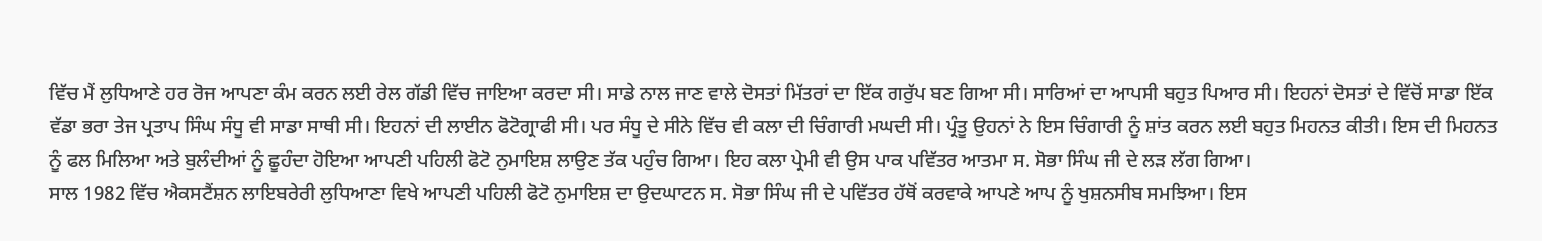ਵਿੱਚ ਮੈਂ ਲੁਧਿਆਣੇ ਹਰ ਰੋਜ ਆਪਣਾ ਕੰਮ ਕਰਨ ਲਈ ਰੇਲ ਗੱਡੀ ਵਿੱਚ ਜਾਇਆ ਕਰਦਾ ਸੀ। ਸਾਡੇ ਨਾਲ ਜਾਣ ਵਾਲੇ ਦੋਸਤਾਂ ਮਿੱਤਰਾਂ ਦਾ ਇੱਕ ਗਰੁੱਪ ਬਣ ਗਿਆ ਸੀ। ਸਾਰਿਆਂ ਦਾ ਆਪਸੀ ਬਹੁਤ ਪਿਆਰ ਸੀ। ਇਹਨਾਂ ਦੋਸਤਾਂ ਦੇ ਵਿੱਚੋਂ ਸਾਡਾ ਇੱਕ ਵੱਡਾ ਭਰਾ ਤੇਜ ਪ੍ਰਤਾਪ ਸਿੰਘ ਸੰਧੂ ਵੀ ਸਾਡਾ ਸਾਥੀ ਸੀ। ਇਹਨਾਂ ਦੀ ਲਾਈਨ ਫੋਟੋਗ੍ਰਾਫੀ ਸੀ। ਪਰ ਸੰਧੂ ਦੇ ਸੀਨੇ ਵਿੱਚ ਵੀ ਕਲਾ ਦੀ ਚਿੰਗਾਰੀ ਮਘਦੀ ਸੀ। ਪ੍ਰੰਤੂ ਉਹਨਾਂ ਨੇ ਇਸ ਚਿੰਗਾਰੀ ਨੂੰ ਸ਼ਾਂਤ ਕਰਨ ਲਈ ਬਹੁਤ ਮਿਹਨਤ ਕੀਤੀ। ਇਸ ਦੀ ਮਿਹਨਤ ਨੂੰ ਫਲ ਮਿਲਿਆ ਅਤੇ ਬੁਲੰਦੀਆਂ ਨੂੰ ਛੂਹੰਦਾ ਹੋਇਆ ਆਪਣੀ ਪਹਿਲੀ ਫੋਟੋ ਨੁਮਾਇਸ਼ ਲਾਉਣ ਤੱਕ ਪਹੁੰਚ ਗਿਆ। ਇਹ ਕਲਾ ਪ੍ਰੇਮੀ ਵੀ ਉਸ ਪਾਕ ਪਵਿੱਤਰ ਆਤਮਾ ਸ. ਸੋਭਾ ਸਿੰਘ ਜੀ ਦੇ ਲੜ ਲੱਗ ਗਿਆ।
ਸਾਲ 1982 ਵਿੱਚ ਐਕਸਟੈਂਸ਼ਨ ਲਾਇਬਰੇਰੀ ਲੁਧਿਆਣਾ ਵਿਖੇ ਆਪਣੀ ਪਹਿਲੀ ਫੋਟੋ ਨੁਮਾਇਸ਼ ਦਾ ਉਦਘਾਟਨ ਸ. ਸੋਭਾ ਸਿੰਘ ਜੀ ਦੇ ਪਵਿੱਤਰ ਹੱਥੋਂ ਕਰਵਾਕੇ ਆਪਣੇ ਆਪ ਨੂੰ ਖੁਸ਼ਨਸੀਬ ਸਮਝਿਆ। ਇਸ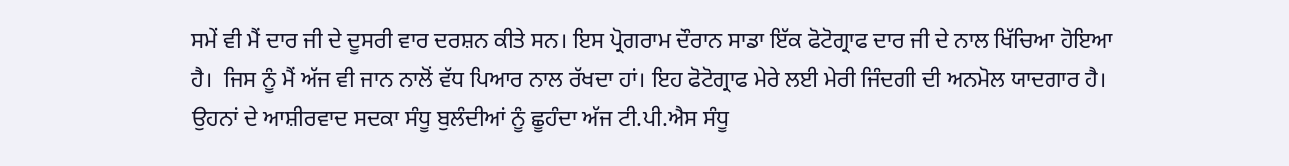ਸਮੇਂ ਵੀ ਮੈਂ ਦਾਰ ਜੀ ਦੇ ਦੂਸਰੀ ਵਾਰ ਦਰਸ਼ਨ ਕੀਤੇ ਸਨ। ਇਸ ਪ੍ਰੋਗਰਾਮ ਦੌਰਾਨ ਸਾਡਾ ਇੱਕ ਫੋਟੋਗ੍ਰਾਫ ਦਾਰ ਜੀ ਦੇ ਨਾਲ ਖਿੱਚਿਆ ਹੋਇਆ ਹੈ।  ਜਿਸ ਨੂੰ ਮੈਂ ਅੱਜ ਵੀ ਜਾਨ ਨਾਲੋਂ ਵੱਧ ਪਿਆਰ ਨਾਲ ਰੱਖਦਾ ਹਾਂ। ਇਹ ਫੋਟੋਗ੍ਰਾਫ ਮੇਰੇ ਲਈ ਮੇਰੀ ਜਿੰਦਗੀ ਦੀ ਅਨਮੋਲ ਯਾਦਗਾਰ ਹੈ। ਉਹਨਾਂ ਦੇ ਆਸ਼ੀਰਵਾਦ ਸਦਕਾ ਸੰਧੂ ਬੁਲੰਦੀਆਂ ਨੂੰ ਛੂਹੰਦਾ ਅੱਜ ਟੀ.ਪੀ.ਐਸ ਸੰਧੂ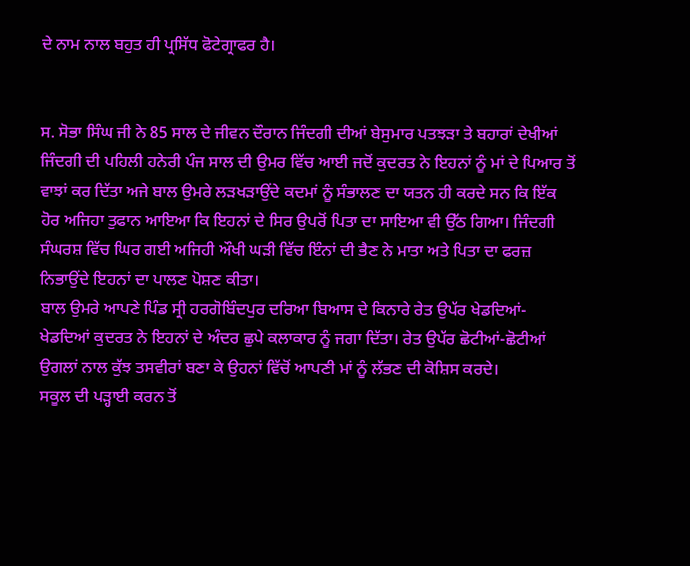ਦੇ ਨਾਮ ਨਾਲ ਬਹੁਤ ਹੀ ਪ੍ਰਸਿੱਧ ਫੋਟੇਗ੍ਰਾਫਰ ਹੈ।


ਸ. ਸੋਭਾ ਸਿੰਘ ਜੀ ਨੇ 85 ਸਾਲ ਦੇ ਜੀਵਨ ਦੌਰਾਨ ਜਿੰਦਗੀ ਦੀਆਂ ਬੇਸੁਮਾਰ ਪਤਝੜਾ ਤੇ ਬਹਾਰਾਂ ਦੇਖੀਆਂ ਜਿੰਦਗੀ ਦੀ ਪਹਿਲੀ ਹਨੇਰੀ ਪੰਜ ਸਾਲ ਦੀ ਉਮਰ ਵਿੱਚ ਆਈ ਜਦੋਂ ਕੁਦਰਤ ਨੇ ਇਹਨਾਂ ਨੂੰ ਮਾਂ ਦੇ ਪਿਆਰ ਤੋਂ ਵਾਝਾਂ ਕਰ ਦਿੱਤਾ ਅਜੇ ਬਾਲ ਉਮਰੇ ਲੜਖੜਾਉਂਦੇ ਕਦਮਾਂ ਨੂੰ ਸੰਭਾਲਣ ਦਾ ਯਤਨ ਹੀ ਕਰਦੇ ਸਨ ਕਿ ਇੱਕ ਹੋਰ ਅਜਿਹਾ ਤੁਫਾਨ ਆਇਆ ਕਿ ਇਹਨਾਂ ਦੇ ਸਿਰ ਉਪਰੋਂ ਪਿਤਾ ਦਾ ਸਾਇਆ ਵੀ ਉੱਠ ਗਿਆ। ਜਿੰਦਗੀ ਸੰਘਰਸ਼ ਵਿੱਚ ਘਿਰ ਗਈ ਅਜਿਹੀ ਔਖੀ ਘੜੀ ਵਿੱਚ ਇੰਨਾਂ ਦੀ ਭੈਣ ਨੇ ਮਾਤਾ ਅਤੇ ਪਿਤਾ ਦਾ ਫਰਜ਼ ਨਿਭਾਉਂਦੇ ਇਹਨਾਂ ਦਾ ਪਾਲਣ ਪੋਸ਼ਣ ਕੀਤਾ।
ਬਾਲ ਉਮਰੇ ਆਪਣੇ ਪਿੰਡ ਸ੍ਰੀ ਹਰਗੋਬਿੰਦਪੁਰ ਦਰਿਆ ਬਿਆਸ ਦੇ ਕਿਨਾਰੇ ਰੇਤ ਉਪੱਰ ਖੇਡਦਿਆਂ-ਖੇਡਦਿਆਂ ਕੁਦਰਤ ਨੇ ਇਹਨਾਂ ਦੇ ਅੰਦਰ ਛੁਪੇ ਕਲਾਕਾਰ ਨੂੰ ਜਗਾ ਦਿੱਤਾ। ਰੇਤ ਉਪੱਰ ਛੋਟੀਆਂ-ਛੋਟੀਆਂ ਉਗਲਾਂ ਨਾਲ ਕੁੱਝ ਤਸਵੀਰਾਂ ਬਣਾ ਕੇ ਉਹਨਾਂ ਵਿੱਚੋਂ ਆਪਣੀ ਮਾਂ ਨੂੰ ਲੱਭਣ ਦੀ ਕੋਸ਼ਿਸ ਕਰਦੇ।
ਸਕੂਲ ਦੀ ਪੜ੍ਹਾਈ ਕਰਨ ਤੋਂ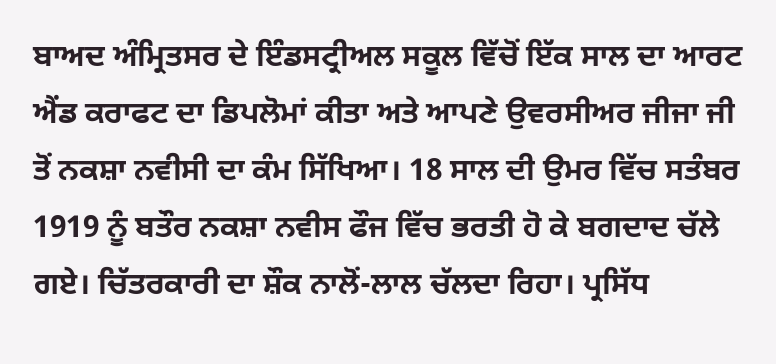ਬਾਅਦ ਅੰਮ੍ਰਿਤਸਰ ਦੇ ਇੰਡਸਟ੍ਰੀਅਲ ਸਕੂਲ ਵਿੱਚੋਂ ਇੱਕ ਸਾਲ ਦਾ ਆਰਟ ਐਂਡ ਕਰਾਫਟ ਦਾ ਡਿਪਲੋਮਾਂ ਕੀਤਾ ਅਤੇ ਆਪਣੇ ਉਵਰਸੀਅਰ ਜੀਜਾ ਜੀ ਤੋਂ ਨਕਸ਼ਾ ਨਵੀਸੀ ਦਾ ਕੰਮ ਸਿੱਖਿਆ। 18 ਸਾਲ ਦੀ ਉਮਰ ਵਿੱਚ ਸਤੰਬਰ 1919 ਨੂੰ ਬਤੌਰ ਨਕਸ਼ਾ ਨਵੀਸ ਫੌਜ ਵਿੱਚ ਭਰਤੀ ਹੋ ਕੇ ਬਗਦਾਦ ਚੱਲੇ ਗਏ। ਚਿੱਤਰਕਾਰੀ ਦਾ ਸ਼ੌਕ ਨਾਲੋਂ-ਲਾਲ ਚੱਲਦਾ ਰਿਹਾ। ਪ੍ਰਸਿੱਧ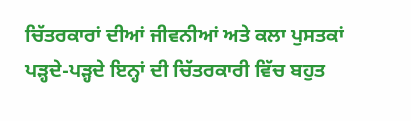ਚਿੱਤਰਕਾਰਾਂ ਦੀਆਂ ਜੀਵਨੀਆਂ ਅਤੇ ਕਲਾ ਪੁਸਤਕਾਂ ਪੜ੍ਹਦੇ-ਪੜ੍ਹਦੇ ਇਨ੍ਹਾਂ ਦੀ ਚਿੱਤਰਕਾਰੀ ਵਿੱਚ ਬਹੁਤ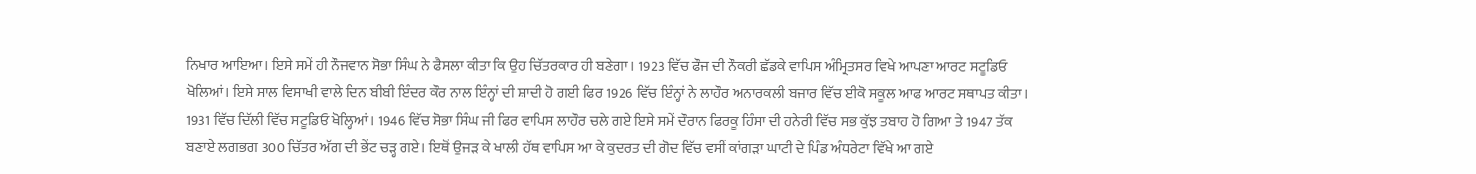ਨਿਖਾਰ ਆਇਆ। ਇਸੇ ਸਮੇਂ ਹੀ ਨੌਜਵਾਨ ਸੋਭਾ ਸਿੰਘ ਨੇ ਫੈਸਲਾ ਕੀਤਾ ਕਿ ਉਹ ਚਿੱਤਰਕਾਰ ਹੀ ਬਣੇਗਾ। 1923 ਵਿੱਚ ਫੌਜ ਦੀ ਨੌਕਰੀ ਛੱਡਕੇ ਵਾਪਿਸ ਅੰਮ੍ਰਿਤਸਰ ਵਿਖੇ ਆਪਣਾ ਆਰਟ ਸਟੂਡਿਓ ਖੋਲਿਆਂ। ਇਸੇ ਸਾਲ ਵਿਸਾਖੀ ਵਾਲੇ ਦਿਨ ਬੀਬੀ ਇੰਦਰ ਕੌਰ ਨਾਲ ਇੰਨ੍ਹਾਂ ਦੀ ਸ਼ਾਦੀ ਹੋ ਗਈ ਫਿਰ 1926 ਵਿੱਚ ਇੰਨ੍ਹਾਂ ਨੇ ਲਾਹੌਰ ਅਨਾਰਕਲੀ ਬਜਾਰ ਵਿੱਚ ਈਕੋ ਸਕੂਲ ਆਫ ਆਰਟ ਸਥਾਪਤ ਕੀਤਾ। 1931 ਵਿੱਚ ਦਿੱਲੀ ਵਿੱਚ ਸਟੂਡਿਓ ਖੋਲ੍ਹਿਆਂ। 1946 ਵਿੱਚ ਸੋਭਾ ਸਿੰਘ ਜੀ ਫਿਰ ਵਾਪਿਸ ਲਾਹੌਰ ਚਲੇ ਗਏ ਇਸੇ ਸਮੇਂ ਦੌਰਾਨ ਫਿਰਕੂ ਹਿੰਸਾ ਦੀ ਹਨੇਰੀ ਵਿੱਚ ਸਭ ਕੁੱਝ ਤਬਾਹ ਹੋ ਗਿਆ ਤੇ 1947 ਤੱਕ ਬਣਾਏ ਲਗਭਗ 300 ਚਿੱਤਰ ਅੱਗ ਦੀ ਭੇਂਟ ਚੜ੍ਹ ਗਏ। ਇਥੋਂ ਉਜੜ ਕੇ ਖਾਲੀ ਹੱਥ ਵਾਪਿਸ ਆ ਕੇ ਕੁਦਰਤ ਦੀ ਗੋਦ ਵਿੱਚ ਵਸੀਂ ਕਾਂਗੜਾ ਘਾਟੀ ਦੇ ਪਿੰਡ ਅੰਧਰੇਟਾ ਵਿੱਖੇ ਆ ਗਏ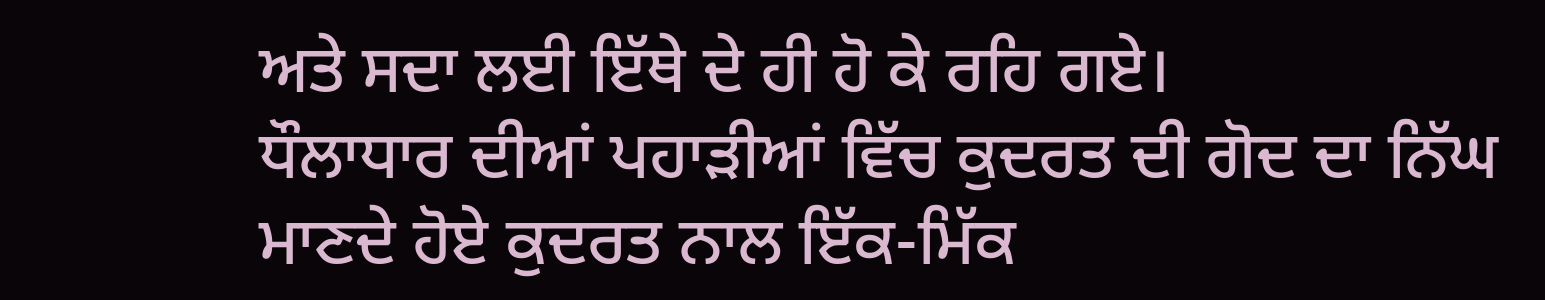ਅਤੇ ਸਦਾ ਲਈ ਇੱਥੇ ਦੇ ਹੀ ਹੋ ਕੇ ਰਹਿ ਗਏ।
ਧੌਲਾਧਾਰ ਦੀਆਂ ਪਹਾੜੀਆਂ ਵਿੱਚ ਕੁਦਰਤ ਦੀ ਗੋਦ ਦਾ ਨਿੱਘ ਮਾਣਦੇ ਹੋਏ ਕੁਦਰਤ ਨਾਲ ਇੱਕ-ਮਿੱਕ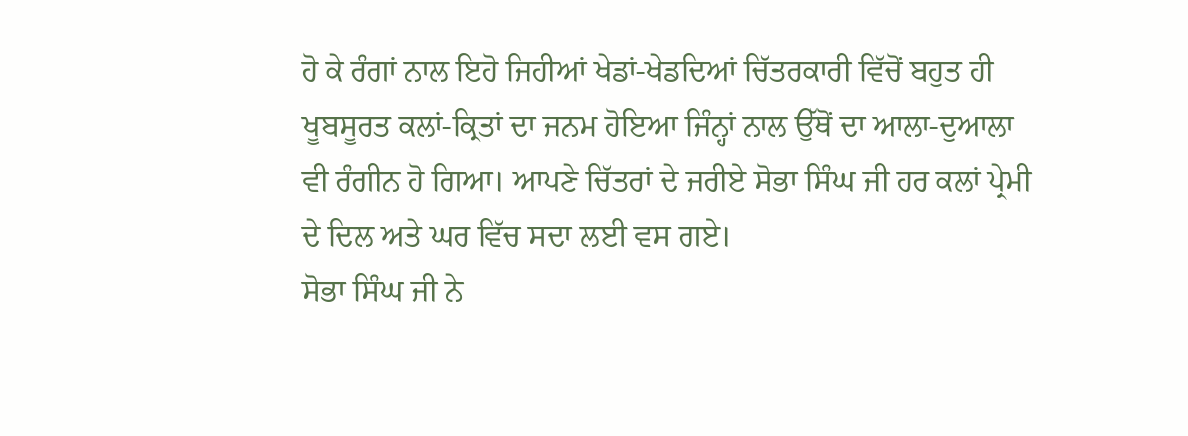ਹੋ ਕੇ ਰੰਗਾਂ ਨਾਲ ਇਹੋ ਜਿਹੀਆਂ ਖੇਡਾਂ-ਖੇਡਦਿਆਂ ਚਿੱਤਰਕਾਰੀ ਵਿੱਚੋਂ ਬਹੁਤ ਹੀ ਖੂਬਸੂਰਤ ਕਲਾਂ-ਕ੍ਰਿਤਾਂ ਦਾ ਜਨਮ ਹੋਇਆ ਜਿੰਨ੍ਹਾਂ ਨਾਲ ਉੱਥੋਂ ਦਾ ਆਲਾ-ਦੁਆਲਾ ਵੀ ਰੰਗੀਨ ਹੋ ਗਿਆ। ਆਪਣੇ ਚਿੱਤਰਾਂ ਦੇ ਜਰੀਏ ਸੋਭਾ ਸਿੰਘ ਜੀ ਹਰ ਕਲਾਂ ਪ੍ਰੇਮੀ ਦੇ ਦਿਲ ਅਤੇ ਘਰ ਵਿੱਚ ਸਦਾ ਲਈ ਵਸ ਗਏ।
ਸੋਭਾ ਸਿੰਘ ਜੀ ਨੇ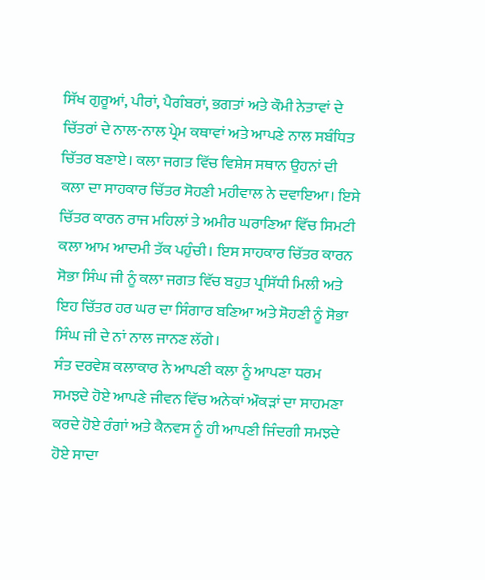ਸਿੱਖ ਗੁਰੂਆਂ, ਪੀਰਾਂ, ਪੈਗੰਬਰਾਂ, ਭਗਤਾਂ ਅਤੇ ਕੌਮੀ ਨੇਤਾਵਾਂ ਦੇ ਚਿੱਤਰਾਂ ਦੇ ਨਾਲ-ਨਾਲ ਪ੍ਰੇਮ ਕਥਾਵਾਂ ਅਤੇ ਆਪਣੇ ਨਾਲ ਸਬੰਧਿਤ ਚਿੱਤਰ ਬਣਾਏ। ਕਲਾ ਜਗਤ ਵਿੱਚ ਵਿਸ਼ੇਸ ਸਥਾਨ ਉਹਨਾਂ ਦੀ ਕਲਾ ਦਾ ਸਾਹਕਾਰ ਚਿੱਤਰ ਸੋਹਣੀ ਮਹੀਵਾਲ ਨੇ ਦਵਾਇਆ। ਇਸੇ ਚਿੱਤਰ ਕਾਰਨ ਰਾਜ ਮਹਿਲਾਂ ਤੇ ਅਮੀਰ ਘਰਾਣਿਆ ਵਿੱਚ ਸਿਮਟੀ ਕਲਾ ਆਮ ਆਦਮੀ ਤੱਕ ਪਹੁੰਚੀ। ਇਸ ਸਾਹਕਾਰ ਚਿੱਤਰ ਕਾਰਨ ਸੋਭਾ ਸਿੰਘ ਜੀ ਨੂੰ ਕਲਾ ਜਗਤ ਵਿੱਚ ਬਹੁਤ ਪ੍ਰਸਿੱਧੀ ਮਿਲੀ ਅਤੇ ਇਹ ਚਿੱਤਰ ਹਰ ਘਰ ਦਾ ਸਿੰਗਾਰ ਬਣਿਆ ਅਤੇ ਸੋਹਣੀ ਨੂੰ ਸੋਭਾ ਸਿੰਘ ਜੀ ਦੇ ਨਾਂ ਨਾਲ ਜਾਨਣ ਲੱਗੇ।
ਸੰਤ ਦਰਵੇਸ਼ ਕਲਾਕਾਰ ਨੇ ਆਪਣੀ ਕਲਾ ਨੂੰ ਆਪਣਾ ਧਰਮ ਸਮਝਦੇ ਹੋਏ ਆਪਣੇ ਜੀਵਨ ਵਿੱਚ ਅਨੇਕਾਂ ਔਕੜਾਂ ਦਾ ਸਾਹਮਣਾ ਕਰਦੇ ਹੋਏ ਰੰਗਾਂ ਅਤੇ ਕੈਨਵਸ ਨੂੰ ਹੀ ਆਪਣੀ ਜਿੰਦਗੀ ਸਮਝਦੇ ਹੋਏ ਸਾਦਾ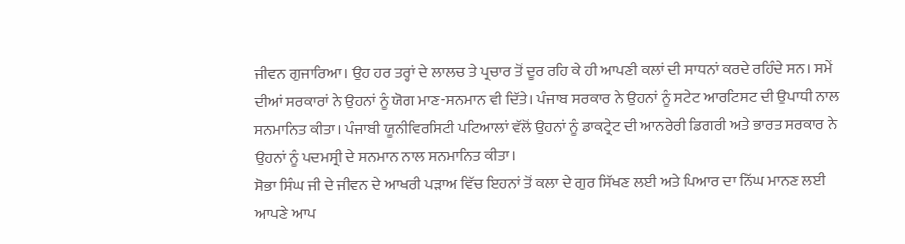ਜੀਵਨ ਗੁਜਾਰਿਆ। ਉਹ ਹਰ ਤਰ੍ਹਾਂ ਦੇ ਲਾਲਚ ਤੇ ਪ੍ਰਚਾਰ ਤੋਂ ਦੂਰ ਰਹਿ ਕੇ ਹੀ ਆਪਣੀ ਕਲਾਂ ਦੀ ਸਾਧਨਾਂ ਕਰਦੇ ਰਹਿੰਦੇ ਸਨ। ਸਮੇਂ ਦੀਆਂ ਸਰਕਾਰਾਂ ਨੇ ਉਹਨਾਂ ਨੂੰ ਯੋਗ ਮਾਣ-ਸਨਮਾਨ ਵੀ ਦਿੱਤੇ। ਪੰਜਾਬ ਸਰਕਾਰ ਨੇ ਉਹਨਾਂ ਨੂੰ ਸਟੇਟ ਆਰਟਿਸਟ ਦੀ ਉਪਾਧੀ ਨਾਲ ਸਨਮਾਨਿਤ ਕੀਤਾ। ਪੰਜਾਬੀ ਯੂਨੀਵਿਰਸਿਟੀ ਪਟਿਆਲਾਂ ਵੱਲੋਂ ਉਹਨਾਂ ਨੂੰ ਡਾਕਟ੍ਰੇਟ ਦੀ ਆਨਰੇਰੀ ਡਿਗਰੀ ਅਤੇ ਭਾਰਤ ਸਰਕਾਰ ਨੇ ਉਹਨਾਂ ਨੂੰ ਪਦਮਸ੍ਰੀ ਦੇ ਸਨਮਾਨ ਨਾਲ ਸਨਮਾਨਿਤ ਕੀਤਾ।
ਸੋਭਾ ਸਿੰਘ ਜੀ ਦੇ ਜੀਵਨ ਦੇ ਆਖਰੀ ਪੜਾਅ ਵਿੱਚ ਇਹਨਾਂ ਤੋਂ ਕਲਾ ਦੇ ਗੁਰ ਸਿੱਖਣ ਲਈ ਅਤੇ ਪਿਆਰ ਦਾ ਨਿੱਘ ਮਾਨਣ ਲਈ ਆਪਣੇ ਆਪ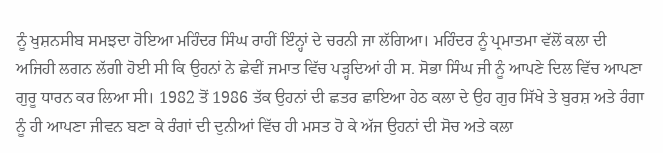ਨੂੰ ਖੁਸ਼ਨਸੀਬ ਸਮਝਦਾ ਹੋਇਆ ਮਹਿੰਦਰ ਸਿੰਘ ਰਾਹੀਂ ਇੰਨ੍ਹਾਂ ਦੇ ਚਰਨੀ ਜਾ ਲੱਗਿਆ। ਮਹਿੰਦਰ ਨੂੰ ਪ੍ਰਮਾਤਮਾ ਵੱਲੋਂ ਕਲਾ ਦੀ ਅਜਿਹੀ ਲਗਨ ਲੱਗੀ ਹੋਈ ਸੀ ਕਿ ਉਹਨਾਂ ਨੇ ਛੇਵੀਂ ਜਮਾਤ ਵਿੱਚ ਪੜ੍ਹਦਿਆਂ ਹੀ ਸ. ਸੋਭਾ ਸਿੰਘ ਜੀ ਨੂੰ ਆਪਣੇ ਦਿਲ ਵਿੱਚ ਆਪਣਾ ਗੁਰੂ ਧਾਰਨ ਕਰ ਲਿਆ ਸੀ। 1982 ਤੋਂ 1986 ਤੱਕ ਉਹਨਾਂ ਦੀ ਛਤਰ ਛਾਇਆ ਹੇਠ ਕਲਾ ਦੇ ਉਹ ਗੁਰ ਸਿੱਖੇ ਤੇ ਬੁਰਸ਼ ਅਤੇ ਰੰਗਾ ਨੂੰ ਹੀ ਆਪਣਾ ਜੀਵਨ ਬਣਾ ਕੇ ਰੰਗਾਂ ਦੀ ਦੁਨੀਆਂ ਵਿੱਚ ਹੀ ਮਸਤ ਹੋ ਕੇ ਅੱਜ ਉਹਨਾਂ ਦੀ ਸੋਚ ਅਤੇ ਕਲਾ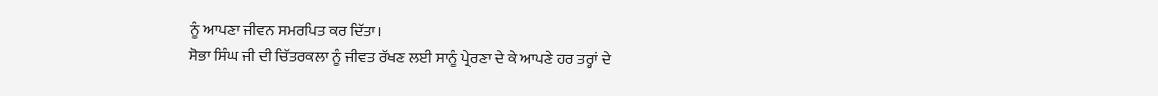ਨੂੰ ਆਪਣਾ ਜੀਵਨ ਸਮਰਪਿਤ ਕਰ ਦਿੱਤਾ।
ਸੋਭਾ ਸਿੰਘ ਜੀ ਦੀ ਚਿੱਤਰਕਲਾ ਨੂੰ ਜੀਵਤ ਰੱਖਣ ਲਈ ਸਾਨੂੰ ਪ੍ਰੇਰਣਾ ਦੇ ਕੇ ਆਪਣੇ ਹਰ ਤਰ੍ਹਾਂ ਦੇ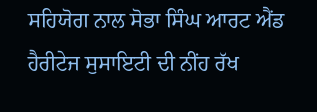ਸਹਿਯੋਗ ਨਾਲ ਸੋਭਾ ਸਿੰਘ ਆਰਟ ਐਂਡ ਹੈਰੀਟੇਜ ਸੁਸਾਇਟੀ ਦੀ ਨੀਂਹ ਰੱਖ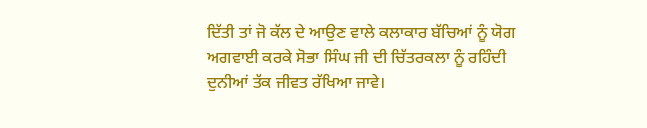ਦਿੱਤੀ ਤਾਂ ਜੋ ਕੱਲ ਦੇ ਆਉਣ ਵਾਲੇ ਕਲਾਕਾਰ ਬੱਚਿਆਂ ਨੂੰ ਯੋਗ ਅਗਵਾਈ ਕਰਕੇ ਸੋਭਾ ਸਿੰਘ ਜੀ ਦੀ ਚਿੱਤਰਕਲਾ ਨੂੰ ਰਹਿੰਦੀ ਦੁਨੀਆਂ ਤੱਕ ਜੀਵਤ ਰੱਖਿਆ ਜਾਵੇ।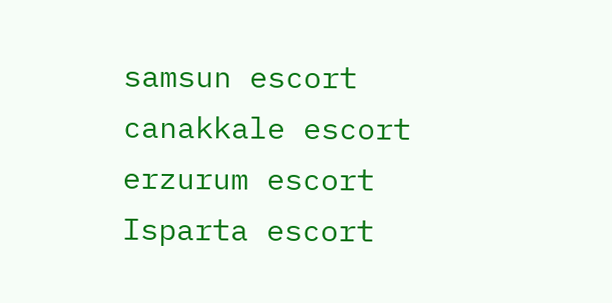samsun escort canakkale escort erzurum escort Isparta escort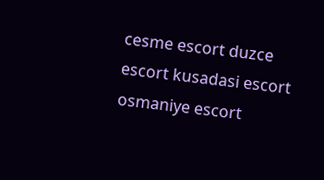cesme escort duzce escort kusadasi escort osmaniye escort